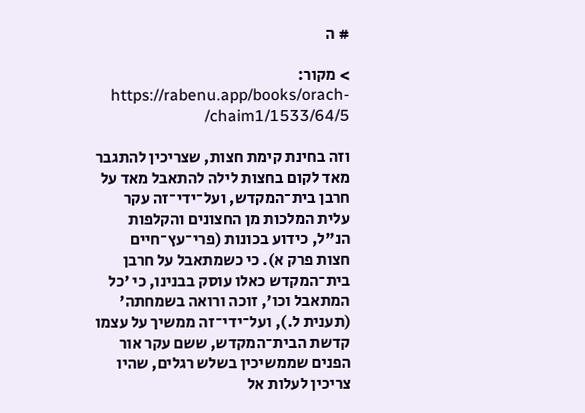# ה

> מקור: https://rabenu.app/books/orach-chaim1/1533/64/5/

וזה בחינת קימת חצות, שצריכין להתגבר מאד לקום בחצות לילה להתאבל מאד על חרבן בית־המקדש, ועל־ידי־זה עקר עלית המלכות מן החצונים והקלפות הנ"ל, כידוע בכונות (פרי־עץ־חיים חצות פרק א). כי כשמתאבל על חרבן בית־המקדש כאלו עוסק בבנינו, כי 'כל המתאבל וכו', זוכה ורואה בשמחתה' (תענית ל.), ועל־ידי־זה ממשיך על עצמו קדשת הבית־המקדש, ששם עקר אור הפנים שממשיכין בשלש רגלים, שהיו צריכין לעלות אל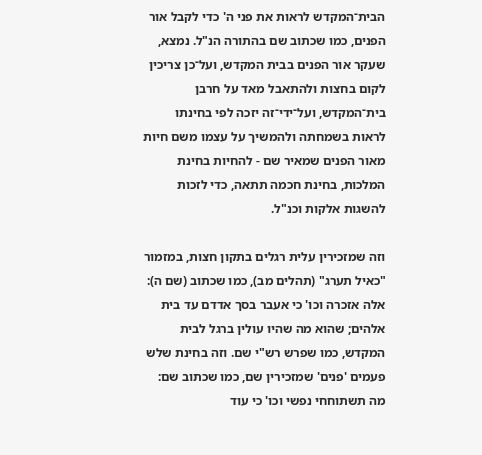הבית־המקדש לראות את פני ה' כדי לקבל אור הפנים, כמו שכתוב שם בהתורה הנ"ל. נמצא, שעקר אור הפנים בבית המקדש, ועל־כן צריכין לקום בחצות ולהתאבל מאד על חרבן בית־המקדש, ועל־ידי־זה יזכה לפי בחינתו לראות בשמחתה ולהמשיך על עצמו משם חיות מאור הפנים שמאיר שם - להחיות בחינת המלכות, בחינת חכמה תתאה, כדי לזכות להשגות אלקות וכנ"ל.

וזה שמזכירין עלית רגלים בתקון חצות, במזמור "כאיל תערג" (תהלים מב), כמו שכתוב (שם ה): אלה אזכרה וכו' כי אעבר בסך אדדם עד בית אלהים; שהוא מה שהיו עולין ברגל לבית המקדש, כמו שפרש רש"י שם. וזה בחינת שלש פעמים 'פנים' שמזכירין שם, כמו שכתוב שם: מה תשתוחחי נפשי וכו' כי עוד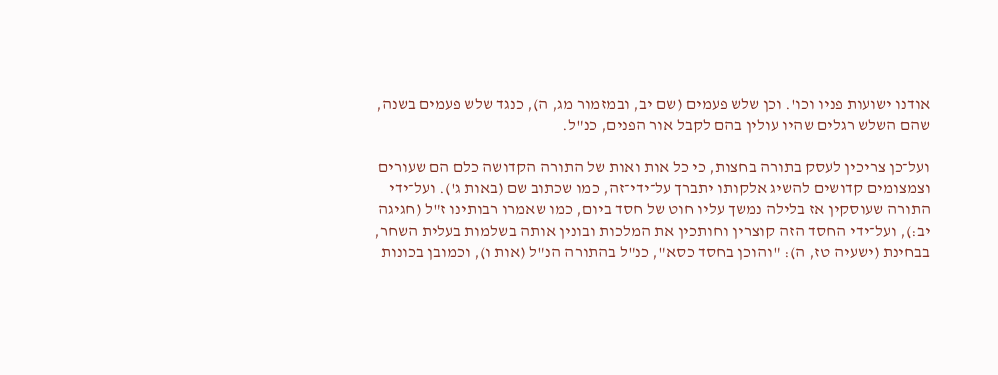אודנו ישועות פניו וכו'. וכן שלש פעמים (שם יב, ובמזמור מג, ה), כנגד שלש פעמים בשנה, שהם השלש רגלים שהיו עולין בהם לקבל אור הפנים, כנ"ל.

ועל־כן צריכין לעסק בתורה בחצות, כי כל אות ואות של התורה הקדושה כלם הם שעורים וצמצומים קדושים להשיג אלקותו יתברך על־ידי־זה, כמו שכתוב שם (באות ג'). ועל־ידי התורה שעוסקין אז בלילה נמשך עליו חוט של חסד ביום, כמו שאמרו רבותינו ז"ל (חגיגה יב:), ועל־ידי החסד הזה קוצרין וחותכין את המלכות ובונין אותה בשלמות בעלית השחר, בבחינת (ישעיה טז, ה): "והוכן בחסד כסא", כנ"ל בהתורה הנ"ל (אות ו), וכמובן בכונות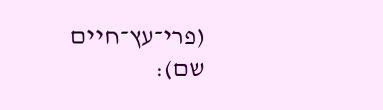(פרי־עץ־חיים שם):